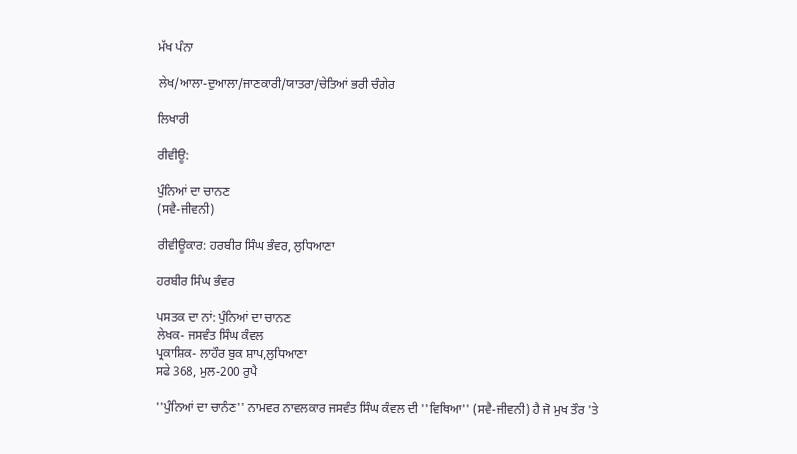ਮੱਖ ਪੰਨਾ

ਲੇਖ/ਆਲਾ-ਦੁਆਲਾ/ਜਾਣਕਾਰੀ/ਯਾਤਰਾ/ਚੇਤਿਆਂ ਭਰੀ ਚੰਗੇਰ

ਲਿਖਾਰੀ

ਰੀਵੀਊ:

ਪੁੰਨਿਆਂ ਦਾ ਚਾਨਣ
(ਸਵੈ-ਜੀਵਨੀ)

ਰੀਵੀਊਕਾਰ: ਹਰਬੀਰ ਸਿੰਘ ਭੰਵਰ, ਲੁਧਿਆਣਾ

ਹਰਬੀਰ ਸਿੰਘ ਭੰਵਰ

ਪਸਤਕ ਦਾ ਨਾਂ: ਪੁੰਨਿਆਂ ਦਾ ਚਾਨਣ
ਲੇਖਕ- ਜਸਵੰਤ ਸਿੰਘ ਕੰਵਲ
ਪ੍ਰਕਾਸ਼ਿਕ- ਲਾਹੌਰ ਬੁਕ ਸ਼ਾਪ,ਲੁਧਿਆਣਾ
ਸਫੇ 368, ਮੁਲ-200 ਰੁਪੈ

''ਪੁੰਨਿਆਂ ਦਾ ਚਾਨੰਣ'' ਨਾਮਵਰ ਨਾਵਲਕਾਰ ਜਸਵੰਤ ਸਿੰਘ ਕੰਵਲ ਦੀ ''ਵਿਥਿਆ'' (ਸਵੈ-ਜੀਵਨੀ) ਹੈ ਜੋ ਮੁਖ ਤੌਰ 'ਤੇ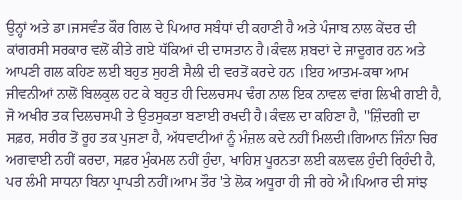ਉਨ੍ਹਾਂ ਅਤੇ ਡਾ।ਜਸਵੰਤ ਕੌਰ ਗਿਲ ਦੇ ਪਿਆਰ ਸਬੰਧਾਂ ਦੀ ਕਹਾਣੀ ਹੈ ਅਤੇ ਪੰਜਾਬ ਨਾਲ ਕੇਂਦਰ ਦੀ ਕਾਂਗਰਸੀ ਸਰਕਾਰ ਵਲੋਂ ਕੀਤੇ ਗਏ ਧੱਕਿਆਂ ਦੀ ਦਾਸਤਾਨ ਹੈ।ਕੰਵਲ ਸ਼ਬਦਾਂ ਦੇ ਜਾਦੂਗਰ ਹਨ ਅਤੇ ਆਪਣੀ ਗਲ ਕਹਿਣ ਲਈ ਬਹੁਤ ਸੁਹਣੀ ਸੈਲੀ ਦੀ ਵਰਤੋਂ ਕਰਦੇ ਹਨ ।ਇਹ ਆਤਮ-ਕਥਾ ਆਮ ਜੀਵਨੀਆਂ ਨਾਲੋਂ ਬਿਲਕੁਲ ਹਟ ਕੇ ਬਹੁਤ ਹੀ ਦਿਲਚਸਪ ਢੰਗ ਨਾਲ ਇਕ ਨਾਵਲ ਵਾਂਗ ਲਿਖੀ ਗਈ ਹੈ, ਜੋ ਅਖੀਰ ਤਕ ਦਿਲਚਸਪੀ ਤੇ ਉਤਸੁਕਤਾ ਬਣਾਈ ਰਖਦੀ ਹੈ।ਕੰਵਲ ਦਾ ਕਹਿਣਾ ਹੈ, ''ਜ਼ਿੰਦਗੀ ਦਾ ਸਫ਼ਰ, ਸਰੀਰ ਤੋਂ ਰੂਹ ਤਕ ਪੁਜਣਾ ਹੈ, ਅੱਧਵਾਟੀਆਂ ਨੂੰ ਮੰਜ਼ਲ ਕਦੇ ਨਹੀਂ ਮਿਲਦੀ।ਗਿਆਨ ਜਿੰਨਾ ਚਿਰ ਅਗਵਾਈ ਨਹੀਂ ਕਰਦਾ, ਸਫ਼ਰ ਮੁੰਕਮਲ ਨਹੀਂ ਹੁੰਦਾ, ਖਾਹਿਸ਼ ਪੂਰਨਤਾ ਲਈ ਕਲਵਲ ਹੁੰਦੀ ਰੑਿਹੰਦੀ ਹੈ, ਪਰ ਲੰਮੀ ਸਾਧਨਾ ਬਿਨਾ ਪ੍ਰਾਪਤੀ ਨਹੀਂ।ਆਮ ਤੌਰ 'ਤੇ ਲੋਕ ਅਧੂਰਾ ਹੀ ਜੀ ਰਹੇ ਐ।ਪਿਆਰ ਦੀ ਸਾਂਝ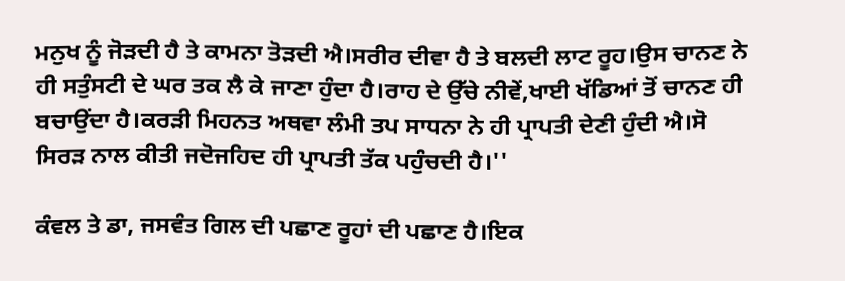ਮਨੁਖ ਨੂੰ ਜੋੜਦੀ ਹੈ ਤੇ ਕਾਮਨਾ ਤੋੜਦੀ ਐ।ਸਰੀਰ ਦੀਵਾ ਹੈ ਤੇ ਬਲਦੀ ਲਾਟ ਰੂਹ।ਉਸ ਚਾਨਣ ਨੇ ਹੀ ਸਤੁੰਸਟੀ ਦੇ ਘਰ ਤਕ ਲੈ ਕੇ ਜਾਣਾ ਹੁੰਦਾ ਹੈ।ਰਾਹ ਦੇ ਉੱਚੇ ਨੀਵੇਂ,ਖਾਈ ਖੱਡਿਆਂ ਤੋਂ ਚਾਨਣ ਹੀ ਬਚਾਉਂਦਾ ਹੈ।ਕਰੜੀ ਮਿਹਨਤ ਅਥਵਾ ਲੰਮੀ ਤਪ ਸਾਧਨਾ ਨੇ ਹੀ ਪ੍ਰਾਪਤੀ ਦੇਣੀ ਹੁੰਦੀ ਐ।ਸੋ ਸਿਰੜ ਨਾਲ ਕੀਤੀ ਜਦੋਜਹਿਦ ਹੀ ਪ੍ਰਾਪਤੀ ਤੱਕ ਪਹੁੰਚਦੀ ਹੈ।''

ਕੰਵਲ ਤੇ ਡਾ, ਜਸਵੰਤ ਗਿਲ ਦੀ ਪਛਾਣ ਰੂਹਾਂ ਦੀ ਪਛਾਣ ਹੈ।ਇਕ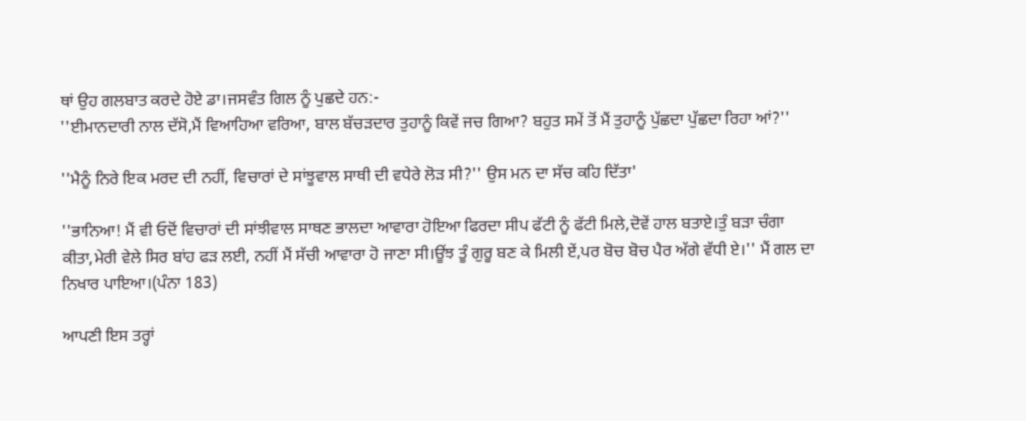ਥਾਂ ਉਹ ਗਲਬਾਤ ਕਰਦੇ ਹੋਏ ਡਾ।ਜਸਵੰਤ ਗਿਲ ਨੂੰ ਪੁਛਦੇ ਹਨ:-
''ਈਮਾਨਦਾਰੀ ਨਾਲ ਦੱਸੋ,ਮੈਂ ਵਿਆਹਿਆ ਵਰਿਆ, ਬਾਲ ਬੱਚੜਦਾਰ ਤੁਹਾਨੂੰ ਕਿਵੇਂ ਜਚ ਗਿਆ? ਬਹੁਤ ਸਮੇਂ ਤੋਂ ਮੈਂ ਤੁਹਾਨੂੰ ਪੁੱਛਦਾ ਪੁੱਛਦਾ ਰਿਹਾ ਆਂ?''

''ਮੈਨੂੰ ਨਿਰੇ ਇਕ ਮਰਦ ਦੀ ਨਹੀਂ, ਵਿਚਾਰਾਂ ਦੇ ਸਾਂਝੂਵਾਲ ਸਾਥੀ ਦੀ ਵਧੇਰੇ ਲੋੜ ਸੀ?'' ਉਸ ਮਨ ਦਾ ਸੱਚ ਕਹਿ ਦਿੱਤਾ'

''ਭਾਨਿਆ! ਮੈਂ ਵੀ ਓਦੋਂ ਵਿਚਾਰਾਂ ਦੀ ਸਾਂਝੀਵਾਲ ਸਾਥਣ ਭਾਲਦਾ ਆਵਾਰਾ ਹੋਇਆ ਫਿਰਦਾ ਸੀਪ ਫੱਟੀ ਨੂੰ ਫੱਟੀ ਮਿਲੇ,ਦੋਵੇਂ ਹਾਲ ਬਤਾਏ।ਤੁੰ ਬੜਾ ਚੰਗਾ ਕੀਤਾ,ਮੇਰੀ ਵੇਲੇ ਸਿਰ ਬਾਂਹ ਫੜ ਲਈ, ਨਹੀਂ ਮੈਂ ਸੱਚੀ ਆਵਾਰਾ ਹੋ ਜਾਣਾ ਸੀ।ਊਂਝ ਤੂੰ ਗੁਰੂ ਬਣ ਕੇ ਮਿਲੀ ਏਂ,ਪਰ ਬੋਚ ਬੋਚ ਪੈਰ ਅੱਗੇ ਵੱਧੀ ਏ।'' ਮੈਂ ਗਲ ਦਾ ਨਿਖਾਰ ਪਾਇਆ।(ਪੰਨਾ 183)

ਆਪਣੀ ਇਸ ਤਰ੍ਹਾਂ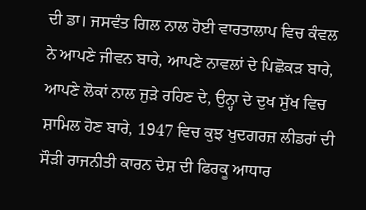ਦੀ ਡਾ। ਜਸਵੰਤ ਗਿਲ ਨਾਲ ਹੋਈ ਵਾਰਤਾਲਾਪ ਵਿਚ ਕੰਵਲ ਨੇ ਆਪਣੇ ਜੀਵਨ ਬਾਰੇ, ਆਪਣੇ ਨਾਵਲਾਂ ਦੇ ਪਿਛੋਕੜ ਬਾਰੇ, ਆਪਣੇ ਲੋਕਾਂ ਨਾਲ ਜੁੜੇ ਰਹਿਣ ਦੇ, ਉਨ੍ਹਾ ਦੇ ਦੁਖ ਸੁੱਖ ਵਿਚ ਸ਼ਾਮਿਲ ਹੋਣ ਬਾਰੇ, 1947 ਵਿਚ ਕੁਝ ਖੁਦਗਰਜ਼ ਲੀਡਰਾਂ ਦੀ ਸੌੜੀ ਰਾਜਨੀਤੀ ਕਾਰਨ ਦੇਸ਼ ਦੀ ਫਿਰਕੂ ਆਧਾਰ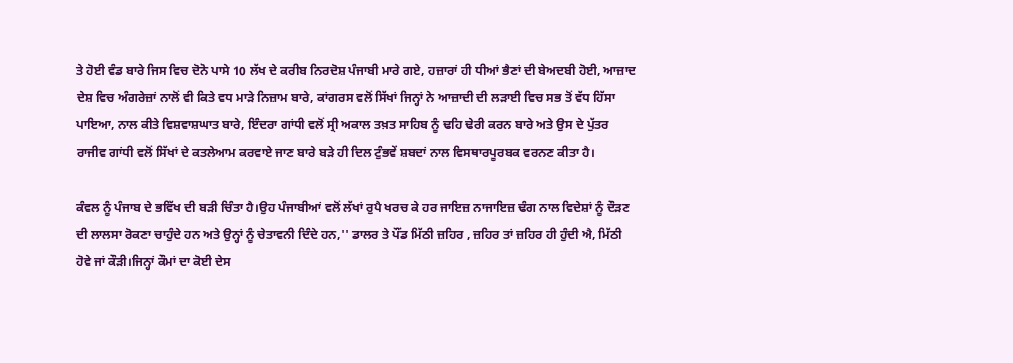ਤੇ ਹੋਈ ਵੰਡ ਬਾਰੇ ਜਿਸ ਵਿਚ ਦੋਨੋ ਪਾਸੇ 10 ਲੱਖ ਦੇ ਕਰੀਬ ਨਿਰਦੋਸ਼ ਪੰਜਾਬੀ ਮਾਰੇ ਗਏ, ਹਜ਼ਾਰਾਂ ਹੀ ਧੀਆਂ ਭੈਣਾਂ ਦੀ ਬੇਅਦਬੀ ਹੋਈ, ਆਜ਼ਾਦ ਦੇਸ਼ ਵਿਚ ਅੰਗਰੇਜ਼ਾਂ ਨਾਲੋਂ ਵੀ ਕਿਤੇ ਵਧ ਮਾੜੇ ਨਿਜ਼ਾਮ ਬਾਰੇ, ਕਾਂਗਰਸ ਵਲੋਂ ਸਿੱਖਾਂ ਜਿਨ੍ਹਾਂ ਨੇ ਆਜ਼ਾਦੀ ਦੀ ਲੜਾਈ ਵਿਚ ਸਭ ਤੋਂ ਵੱਧ ਹਿੱਸਾ ਪਾਇਆ, ਨਾਲ ਕੀਤੇ ਵਿਸ਼ਵਾਸ਼ਘਾਤ ਬਾਰੇ, ਇੰਦਰਾ ਗਾਂਧੀ ਵਲੋਂ ਸ੍ਰੀ ਅਕਾਲ ਤਖ਼ਤ ਸਾਹਿਬ ਨੂੰ ਢਹਿ ਢੇਰੀ ਕਰਨ ਬਾਰੇ ਅਤੇ ਉਸ ਦੇ ਪੁੱਤਰ ਰਾਜੀਵ ਗਾਂਧੀ ਵਲੋਂ ਸਿੱਖਾਂ ਦੇ ਕਤਲੇਆਮ ਕਰਵਾਏ ਜਾਣ ਬਾਰੇ ਬੜੇ ਹੀ ਦਿਲ ਟੁੰਭਵੇਂ ਸ਼ਬਦਾਂ ਨਾਲ ਵਿਸਥਾਰਪੂਰਬਕ ਵਰਨਣ ਕੀਤਾ ਹੈ।

ਕੰਵਲ ਨੂੰ ਪੰਜਾਬ ਦੇ ਭਵਿੱਖ ਦੀ ਬੜੀ ਚਿੰਤਾ ਹੈ।ਉਹ ਪੰਜਾਬੀਆਂ ਵਲੋਂ ਲੱਖਾਂ ਰੁਪੈ ਖਰਚ ਕੇ ਹਰ ਜਾਇਜ਼ ਨਾਜਾਇਜ਼ ਢੰਗ ਨਾਲ ਵਿਦੇਸ਼ਾਂ ਨੂੰ ਦੌੜਣ ਦੀ ਲਾਲਸਾ ਰੋਕਣਾ ਚਾਹੁੰਦੇ ਹਨ ਅਤੇ ਉਨ੍ਹਾਂ ਨੂੰ ਚੇਤਾਵਨੀ ਦਿੰਦੇ ਹਨ,'' ਡਾਲਰ ਤੇ ਪੌਂਡ ਮਿੱਠੀ ਜ਼ਹਿਰ , ਜ਼ਹਿਰ ਤਾਂ ਜ਼ਹਿਰ ਹੀ ਹੁੰਦੀ ਐ, ਮਿੱਠੀ ਹੋਵੇ ਜਾਂ ਕੌੜੀ।ਜਿਨ੍ਹਾਂ ਕੌਮਾਂ ਦਾ ਕੋਈ ਦੇਸ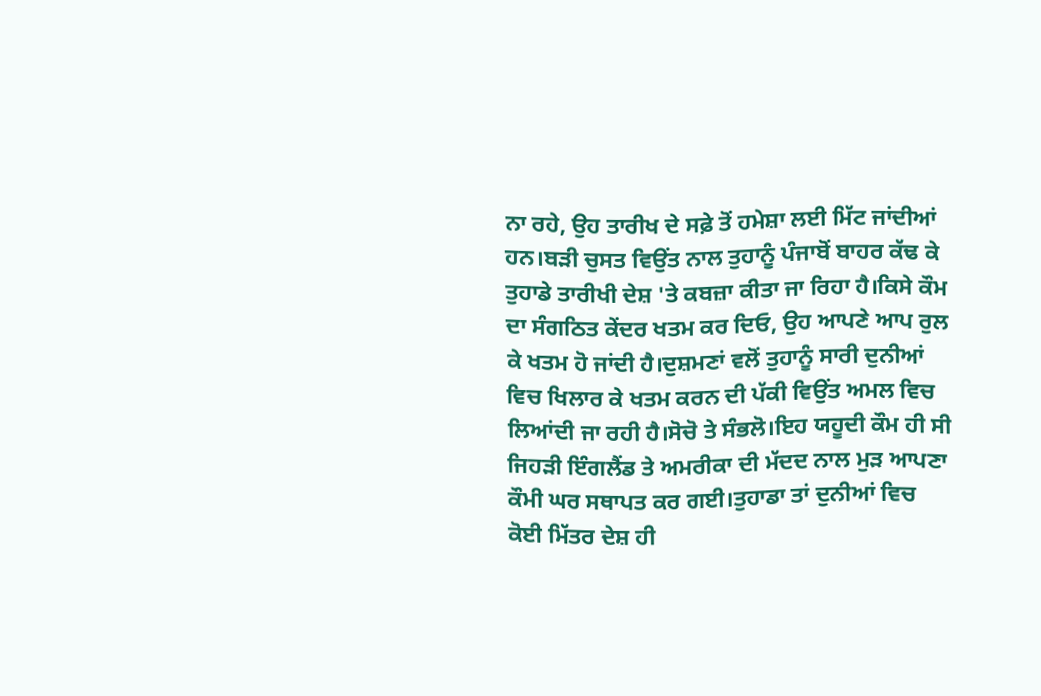ਨਾ ਰਹੇ, ਉਹ ਤਾਰੀਖ ਦੇ ਸਫ਼ੇ ਤੋਂ ਹਮੇਸ਼ਾ ਲਈ ਮਿੱਟ ਜਾਂਦੀਆਂ ਹਨ।ਬੜੀ ਚੁਸਤ ਵਿਉਂਤ ਨਾਲ ਤੁਹਾਨੂੰ ਪੰਜਾਬੋਂ ਬਾਹਰ ਕੱਢ ਕੇ ਤੁਹਾਡੇ ਤਾਰੀਖੀ ਦੇਸ਼ 'ਤੇ ਕਬਜ਼ਾ ਕੀਤਾ ਜਾ ਰਿਹਾ ਹੈ।ਕਿਸੇ ਕੌਮ ਦਾ ਸੰਗਠਿਤ ਕੇਂਦਰ ਖਤਮ ਕਰ ਦਿਓ, ਉਹ ਆਪਣੇ ਆਪ ਰੁਲ ਕੇ ਖਤਮ ਹੋ ਜਾਂਦੀ ਹੈ।ਦੁਸ਼ਮਣਾਂ ਵਲੋਂ ਤੁਹਾਨੂੰ ਸਾਰੀ ਦੁਨੀਆਂ ਵਿਚ ਖਿਲਾਰ ਕੇ ਖਤਮ ਕਰਨ ਦੀ ਪੱਕੀ ਵਿਉਂਤ ਅਮਲ ਵਿਚ ਲਿਆਂਦੀ ਜਾ ਰਹੀ ਹੈ।ਸੋਚੋ ਤੇ ਸੰਭਲੋ।ਇਹ ਯਹੂਦੀ ਕੌਮ ਹੀ ਸੀ ਜਿਹੜੀ ਇੰਗਲੈਂਡ ਤੇ ਅਮਰੀਕਾ ਦੀ ਮੱਦਦ ਨਾਲ ਮੁੜ ਆਪਣਾ ਕੌਮੀ ਘਰ ਸਥਾਪਤ ਕਰ ਗਈ।ਤੁਹਾਡਾ ਤਾਂ ਦੁਨੀਆਂ ਵਿਚ ਕੋਈ ਮਿੱਤਰ ਦੇਸ਼ ਹੀ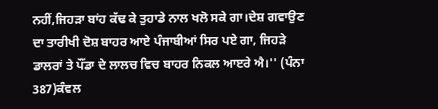ਨਹੀਂ,ਜਿਹੜਾ ਬਾਂਹ ਕੱਢ ਕੇ ਤੁਹਾਡੇ ਨਾਲ ਖਲੋ ਸਕੇ ਗਾ।ਦੇਸ਼ ਗਵਾਉਣ ਦਾ ਤਾਰੀਖੀ ਦੋਸ਼ ਬਾਹਰ ਆਏ ਪੰਜਾਬੀਆਂ ਸਿਰ ਪਏ ਗਾ, ਜਿਹੜੇ ਡਾਲਰਾਂ ਤੇ ਪੌਂਡਾ ਦੇ ਲਾਲਚ ਵਿਚ ਬਾਹਰ ਨਿਕਲ ਆੲਰੇ ਐ।'' (ਪੰਨਾ 387)ਕੰਵਲ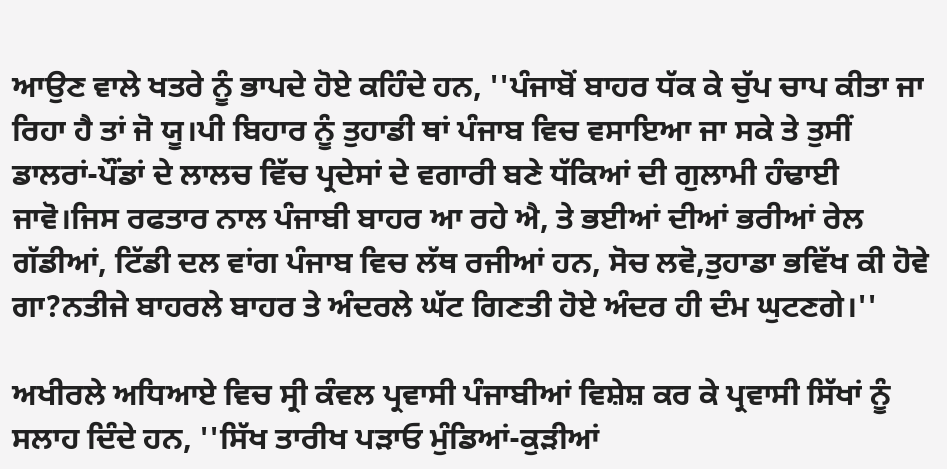ਆਉਣ ਵਾਲੇ ਖਤਰੇ ਨੂੰ ਭਾਪਦੇ ਹੋਏ ਕਹਿੰਦੇ ਹਨ, ''ਪੰਜਾਬੋਂ ਬਾਹਰ ਧੱਕ ਕੇ ਚੁੱਪ ਚਾਪ ਕੀਤਾ ਜਾ ਰਿਹਾ ਹੈ ਤਾਂ ਜੋ ਯੂ।ਪੀ ਬਿਹਾਰ ਨੂੰ ਤੁਹਾਡੀ ਥਾਂ ਪੰਜਾਬ ਵਿਚ ਵਸਾਇਆ ਜਾ ਸਕੇ ਤੇ ਤੁਸੀਂ ਡਾਲਰਾਂ-ਪੌਂਡਾਂ ਦੇ ਲਾਲਚ ਵਿੱਚ ਪ੍ਰਦੇਸਾਂ ਦੇ ਵਗਾਰੀ ਬਣੇ ਧੱਕਿਆਂ ਦੀ ਗੁਲਾਮੀ ਹੰਢਾਈ ਜਾਵੋ।ਜਿਸ ਰਫਤਾਰ ਨਾਲ ਪੰਜਾਬੀ ਬਾਹਰ ਆ ਰਹੇ ਐ, ਤੇ ਭਈਆਂ ਦੀਆਂ ਭਰੀਆਂ ਰੇਲ ਗੱਡੀਆਂ, ਟਿੱਡੀ ਦਲ ਵਾਂਗ ਪੰਜਾਬ ਵਿਚ ਲੱਥ ਰਜੀਆਂ ਹਨ, ਸੋਚ ਲਵੋ,ਤੁਹਾਡਾ ਭਵਿੱਖ ਕੀ ਹੋਵੇ ਗਾ?ਨਤੀਜੇ ਬਾਹਰਲੇ ਬਾਹਰ ਤੇ ਅੰਦਰਲੇ ਘੱਟ ਗਿਣਤੀ ਹੋਏ ਅੰਦਰ ਹੀ ਦੰਮ ਘੁਟਣਗੇ।''

ਅਖੀਰਲੇ ਅਧਿਆਏ ਵਿਚ ਸ੍ਰੀ ਕੰਵਲ ਪ੍ਰਵਾਸੀ ਪੰਜਾਬੀਆਂ ਵਿਸ਼ੇਸ਼ ਕਰ ਕੇ ਪ੍ਰਵਾਸੀ ਸਿੱਖਾਂ ਨੂੰ ਸਲਾਹ ਦਿੰਦੇ ਹਨ, ''ਸਿੱਖ ਤਾਰੀਖ ਪੜਾਓ ਮੁੰਡਿਆਂ-ਕੁੜੀਆਂ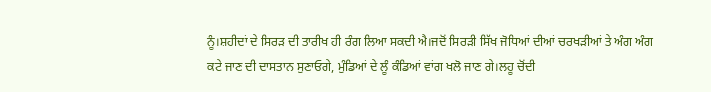ਨੂੰ।ਸ਼ਹੀਦਾਂ ਦੇ ਸਿਰੜ ਦੀ ਤਾਰੀਖ ਹੀ ਰੰਗ ਲਿਆ ਸਕਦੀ ਐ।ਜਦੋਂ ਸਿਰੜੀ ਸਿੱਖ ਜੋਧਿਆਂ ਦੀਆਂ ਚਰਖੜੀਆਂ ਤੇ ਅੰਗ ਅੰਗ ਕਟੇ ਜਾਣ ਦੀ ਦਾਸਤਾਨ ਸੁਣਾਓਗੇ, ਮੁੰਡਿਆਂ ਦੇ ਲੂੰ ਕੰਡਿਆਂ ਵਾਂਗ ਖਲੋ ਜਾਣ ਗੇ।ਲਹੂ ਚੋਂਦੀ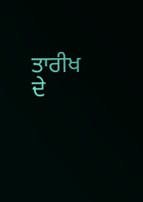ਤਾਰੀਖ ਦੇ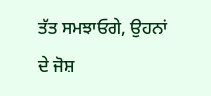ਤੱਤ ਸਮਝਾਓਗੇ, ਉਹਨਾਂ ਦੇ ਜੋਸ਼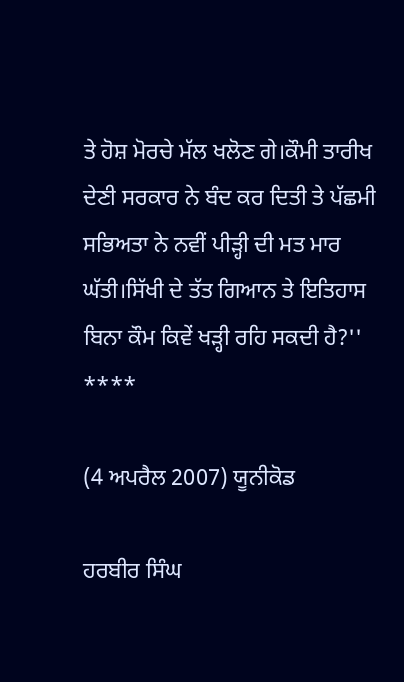ਤੇ ਹੋਸ਼ ਮੋਰਚੇ ਮੱਲ ਖਲੋਣ ਗੇ।ਕੌਮੀ ਤਾਰੀਖ ਦੇਣੀ ਸਰਕਾਰ ਨੇ ਬੰਦ ਕਰ ਦਿਤੀ ਤੇ ਪੱਛਮੀ ਸਭਿਅਤਾ ਨੇ ਨਵੀਂ ਪੀੜ੍ਹੀ ਦੀ ਮਤ ਮਾਰ ਘੱਤੀ।ਸਿੱਖੀ ਦੇ ਤੱਤ ਗਿਆਨ ਤੇ ਇਤਿਹਾਸ ਬਿਨਾ ਕੌਮ ਕਿਵੇਂ ਖੜ੍ਹੀ ਰਹਿ ਸਕਦੀ ਹੈ?''
****

(4 ਅਪਰੈਲ 2007) ਯੂਨੀਕੋਡ

ਹਰਬੀਰ ਸਿੰਘ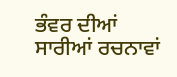ਭੰਵਰ ਦੀਆਂ ਸਾਰੀਆਂ ਰਚਨਾਵਾਂ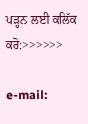ਪੜ੍ਹਨ ਲਈ ਕਲਿੱਕ ਕਰੋ:>>>>>>

e-mail: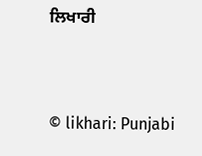ਲਿਖਾਰੀ


© likhari: Punjabi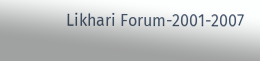Likhari Forum-2001-2007